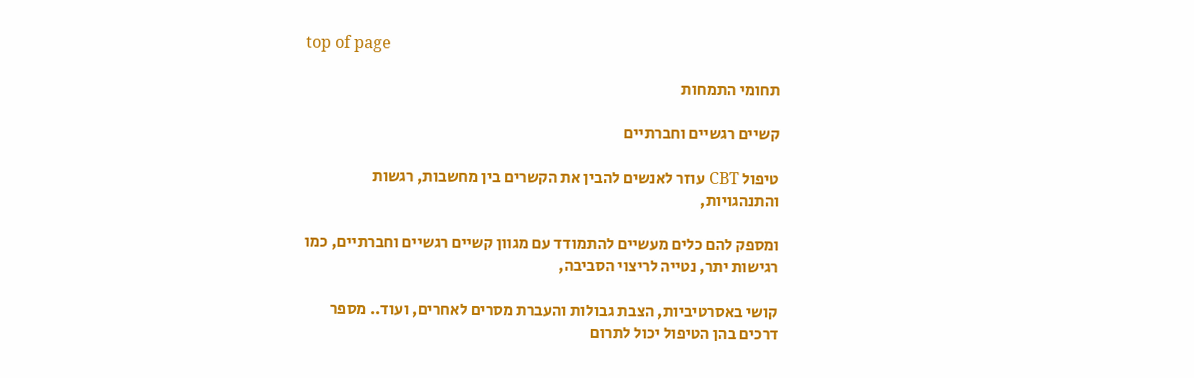top of page

תחומי התמחות

קשיים רגשיים וחברתיים

טיפול CBT עוזר לאנשים להבין את הקשרים בין מחשבות, רגשות והתנהגויות,

ומספק להם כלים מעשיים להתמודד עם מגוון קשיים רגשיים וחברתיים, כמו רגישות יתר, נטייה לריצוי הסביבה,

קושי באסרטיביות, הצבת גבולות והעברת מסרים לאחרים, ועוד.. מספר דרכים בהן הטיפול יכול לתרום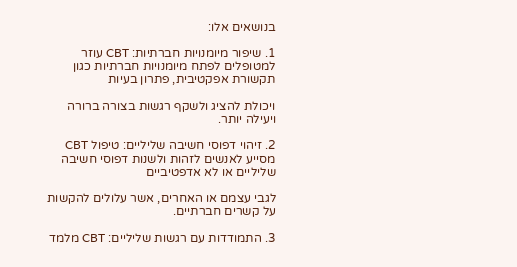בנושאים אלו:

1. שיפור מיומנויות חברתיות: CBT עוזר למטופלים לפתח מיומנויות חברתיות כגון תקשורת אפקטיבית, פתרון בעיות

ויכולת להציג ולשקף רגשות בצורה ברורה ויעילה יותר.

2. זיהוי דפוסי חשיבה שליליים: טיפול CBT מסייע לאנשים לזהות ולשנות דפוסי חשיבה שליליים או לא אדפטיביים

לגבי עצמם או האחרים, אשר עלולים להקשות על קשרים חברתיים.

3. התמודדות עם רגשות שליליים: CBT מלמד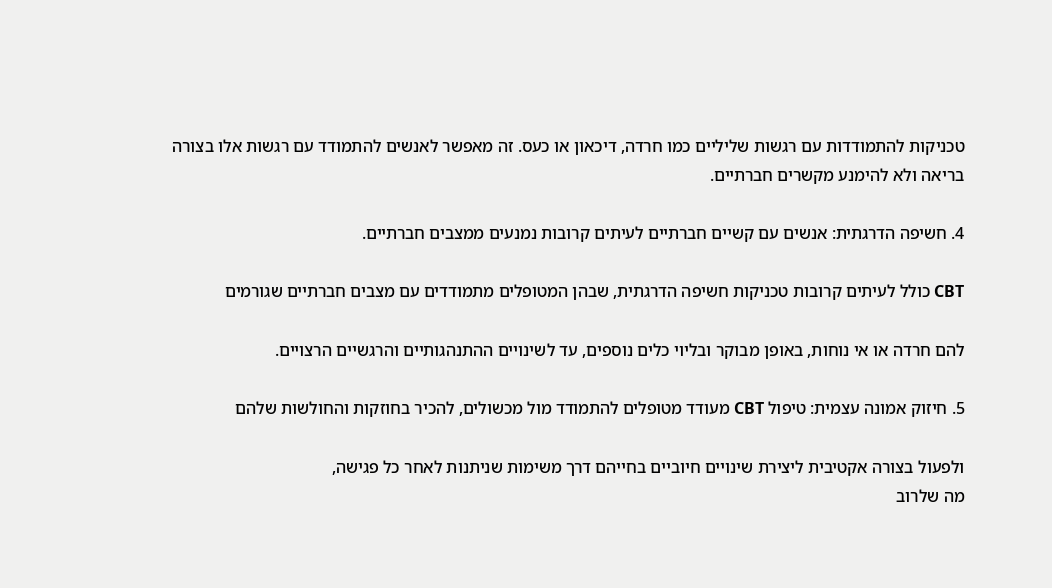טכניקות להתמודדות עם רגשות שליליים כמו חרדה, דיכאון או כעס. זה מאפשר לאנשים להתמודד עם רגשות אלו בצורה בריאה ולא להימנע מקשרים חברתיים.

4. חשיפה הדרגתית: אנשים עם קשיים חברתיים לעיתים קרובות נמנעים ממצבים חברתיים.

CBT כולל לעיתים קרובות טכניקות חשיפה הדרגתית, שבהן המטופלים מתמודדים עם מצבים חברתיים שגורמים

להם חרדה או אי נוחות, באופן מבוקר ובליוי כלים נוספים, עד לשינויים ההתנהגותיים והרגשיים הרצויים.

5. חיזוק אמונה עצמית: טיפול CBT מעודד מטופלים להתמודד מול מכשולים, להכיר בחוזקות והחולשות שלהם

ולפעול בצורה אקטיבית ליצירת שינויים חיוביים בחייהם דרך משימות שניתנות לאחר כל פגישה,
מה שלרוב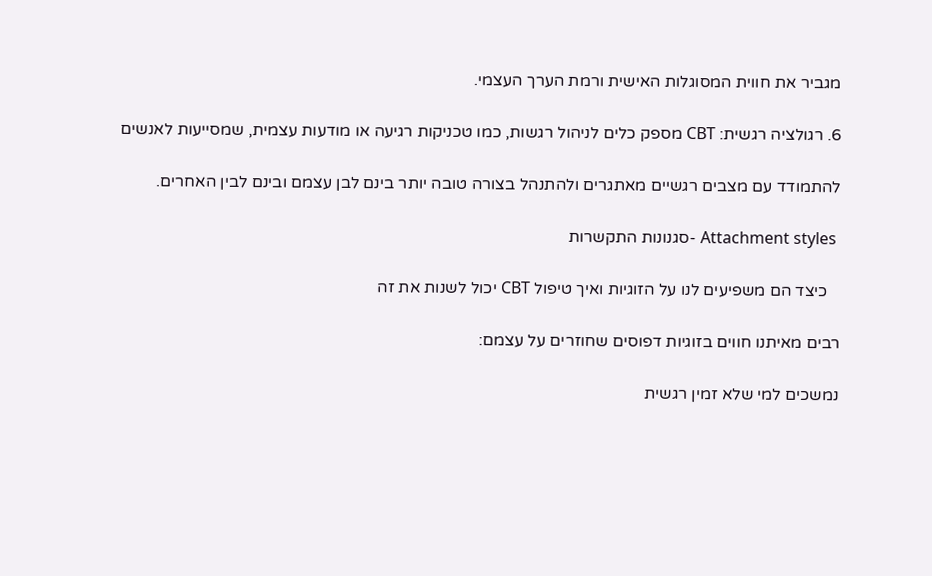מגביר את חווית המסוגלות האישית ורמת הערך העצמי.

6. רגולציה רגשית: CBT מספק כלים לניהול רגשות, כמו טכניקות רגיעה או מודעות עצמית, שמסייעות לאנשים

להתמודד עם מצבים רגשיים מאתגרים ולהתנהל בצורה טובה יותר בינם לבן עצמם ובינם לבין האחרים.

 Attachment styles -סגנונות התקשרות

   כיצד הם משפיעים לנו על הזוגיות ואיך טיפול CBT יכול לשנות את זה

רבים מאיתנו חווים בזוגיות דפוסים שחוזרים על עצמם:

נמשכים למי שלא זמין רגשית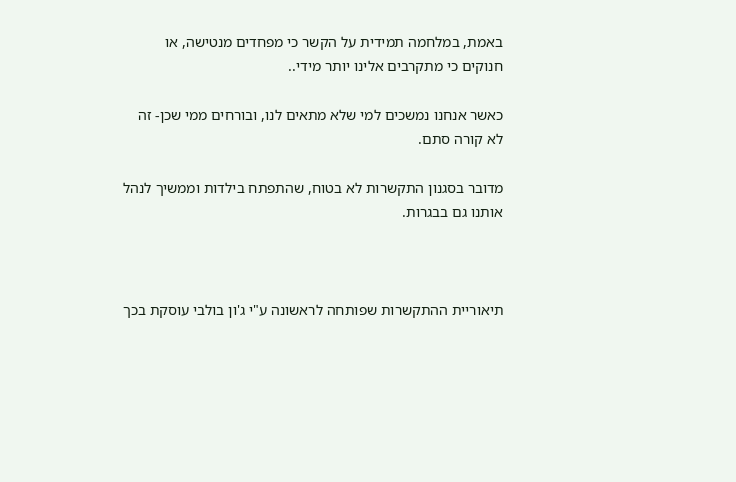באמת, במלחמה תמידית על הקשר כי מפחדים מנטישה, או חנוקים כי מתקרבים אלינו יותר מידי..

כאשר אנחנו נמשכים למי שלא מתאים לנו, ובורחים ממי שכן- זה לא קורה סתם.

מדובר בסגנון התקשרות לא בטוח, שהתפתח בילדות וממשיך לנהל אותנו גם בבגרות.



תיאוריית ההתקשרות שפותחה לראשונה ע"י ג'ון בולבי עוסקת בכך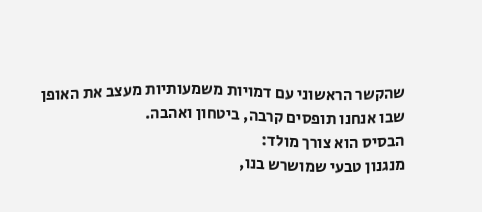שהקשר הראשוני עם דמויות משמעותיות מעצב את האופן
שבו אנחנו תופסים קרבה, ביטחון ואהבה.
הבסיס הוא צורך מולד:
מנגנון טבעי שמושרש בנו,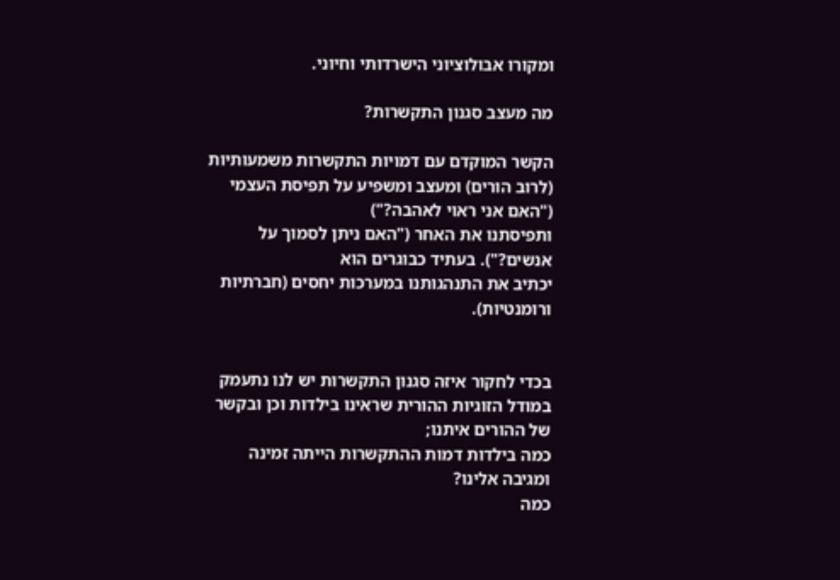ומקורו אבולוציוני הישרדותי וחיוני.

מה מעצב סגנון התקשרות?

הקשר המוקדם עם דמויות התקשרות משמעותיות (לרוב הורים) ומעצב ומשפיע על תפיסת העצמי ("האם אני ראוי לאהבה?")
ותפיסתנו את האחר ("האם ניתן לסמוך על אנשים?"). בעתיד כבוגרים הוא
יכתיב את התנהגותנו במערכות יחסים (חברתיות ורומנטיות).


בכדי לחקור איזה סגנון התקשרות יש לנו נתעמק במודל הזוגיות ההורית שראינו בילדות וכן ובקשר של ההורים איתנו;
כמה בילדות דמות ההתקשרות הייתה זמינה ומגיבה אלינו?
כמה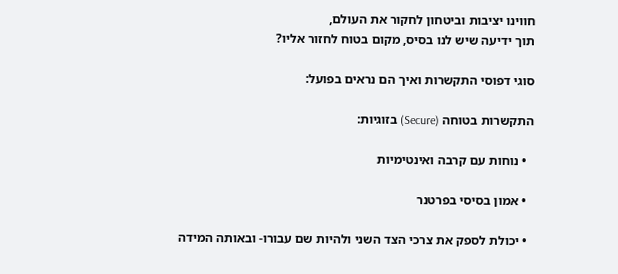חווינו יציבות וביטחון לחקור את העולם,
תוך ידיעה שיש לנו בסיס, מקום בטוח לחזור אליו?

סוגי דפוסי התקשרות ואיך הם נראים בפועל:

התקשרות בטוחה (Secure) בזוגיות:

  • נוחות עם קרבה ואינטימיות

  • אמון בסיסי בפרטנר

  • יכולת לספק את צרכי הצד השני ולהיות שם עבורו- ובאותה המידה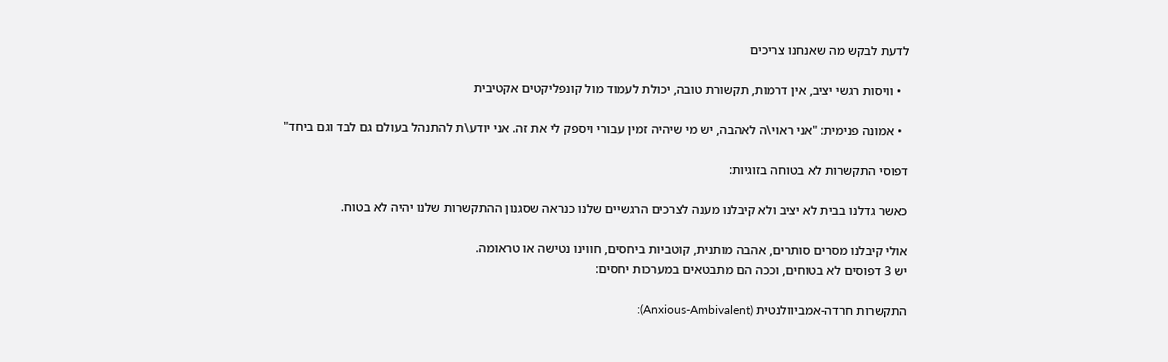לדעת לבקש מה שאנחנו צריכים

  • וויסות רגשי יציב, אין דרמות, תקשורת טובה, יכולת לעמוד מול קונפליקטים אקטיבית

  • אמונה פנימית: "אני ראוי\ה לאהבה, יש מי שיהיה זמין עבורי ויספק לי את זה. אני יודע\ת להתנהל בעולם גם לבד וגם ביחד"

דפוסי התקשרות לא בטוחה בזוגיות:

כאשר גדלנו בבית לא יציב ולא קיבלנו מענה לצרכים הרגשיים שלנו כנראה שסגנון ההתקשרות שלנו יהיה לא בטוח.

אולי קיבלנו מסרים סותרים, אהבה מותנית, קוטביות ביחסים, חווינו נטישה או טראומה.
יש 3 דפוסים לא בטוחים, וככה הם מתבטאים במערכות יחסים:

התקשרות חרדה-אמביוולנטית (Anxious-Ambivalent):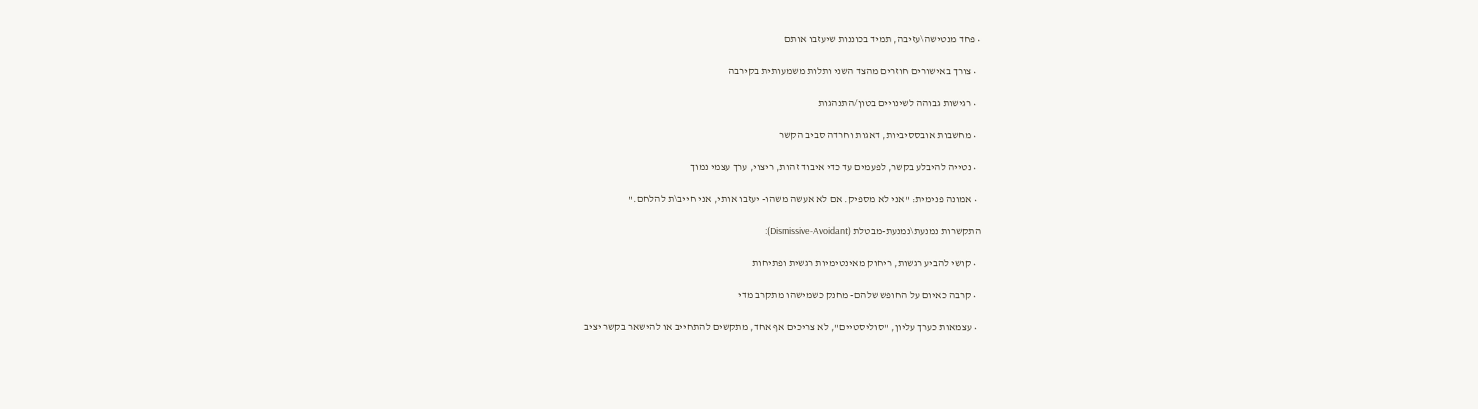• פחד מנטישה\עזיבה, תמיד בכוננות שיעזבו אותם

  • צורך באישורים חוזרים מהצד השני ותלות משמעותית בקירבה

  • רגישות גבוהה לשינויים בטון/התנהגות

  • מחשבות אובססיביות, דאגות וחרדה סביב הקשר

  • נטייה להיבלע בקשר, לפעמים עד כדי איבוד זהות, ריצוי, ערך עצמי נמוך

  • אמונה פנימית: "אני לא מספיק. אם לא אעשה משהו- יעזבו אותי, אני חייב\ת להלחם."

התקשרות נמנעת\נמנעת-מבטלת (Dismissive-Avoidant):

  • קושי להביע רגשות, ריחוק מאינטימיות רגשית ופתיחות

  • קרבה כאיום על החופש שלהם- מחנק כשמישהו מתקרב מדי

  • עצמאות כערך עליון, "סוליסטיים", לא צריכים אף אחד, מתקשים להתחייב או להישאר בקשר יציב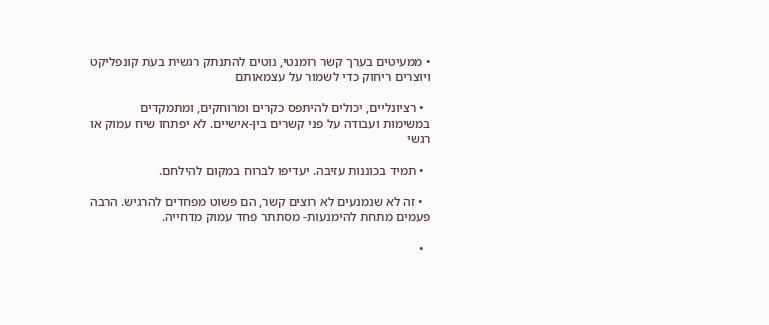• ממעיטים בערך קשר רומנטי, נוטים להתנתק רגשית בעת קונפליקט ויוצרים ריחוק כדי לשמור על עצמאותם

  • רציונליים, יכולים להיתפס כקרים ומרוחקים, ומתמקדים במשימות ועבודה על פני קשרים בין-אישיים. לא יפתחו שיח עמוק או רגשי

  • תמיד בכוננות עזיבה. יעדיפו לברוח במקום להילחם.

  • זה לא שנמנעים לא רוצים קשר, הם פשוט מפחדים להרגיש. הרבה פעמים מתחת להימנעות- מסתתר פחד עמוק מדחייה.

  •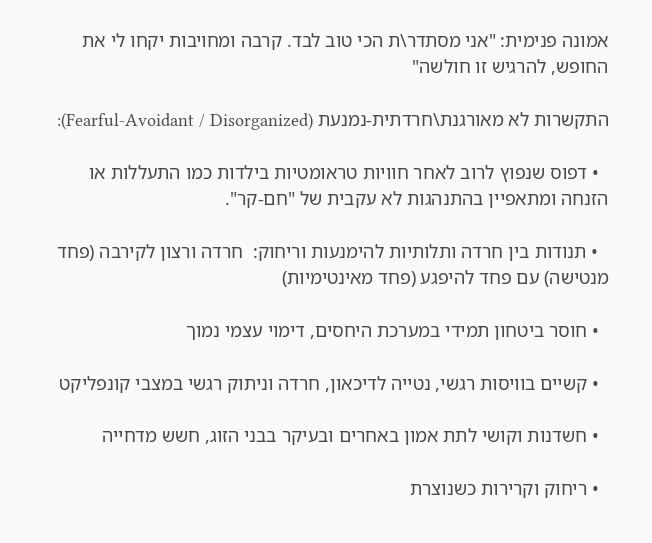אמונה פנימית: "אני מסתדר\ת הכי טוב לבד. קרבה ומחויבות יקחו לי את החופש, להרגיש זו חולשה"

התקשרות לא מאורגנת\חרדתית-נמנעת (Fearful-Avoidant / Disorganized):

  • דפוס שנפוץ לרוב לאחר חוויות טראומטיות בילדות כמו התעללות או הזנחה ומתאפיין בהתנהגות לא עקבית של "חם-קר".

  • תנודות בין חרדה ותלותיות להימנעות וריחוק:  חרדה ורצון לקירבה (פחד מנטישה) עם פחד להיפגע (פחד מאינטימיות)

  • חוסר ביטחון תמידי במערכת היחסים, דימוי עצמי נמוך

  • קשיים בוויסות רגשי, נטייה לדיכאון, חרדה וניתוק רגשי במצבי קונפליקט

  • חשדנות וקושי לתת אמון באחרים ובעיקר בבני הזוג, חשש מדחייה

  • ריחוק וקרירות כשנוצרת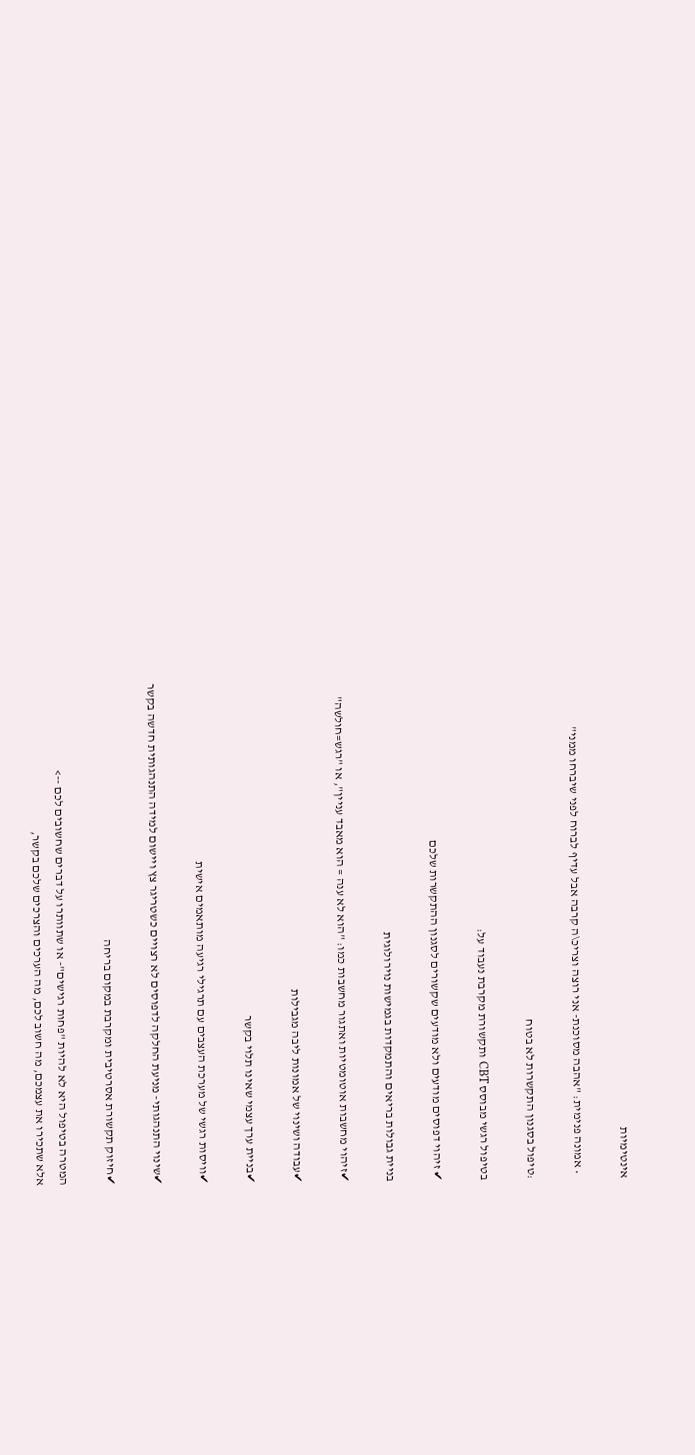אינטימיות

  • אמונה פנימית: "אהבה מסוכנת- אני רוצה וצריכ\ה קרבה אבל עדיף לברוח לפני שיברחו ממני"

:טיפול בסגנון התקשרות לא בטוח

בטיפול רגשי מבוסס CBT ותקשורת מקרבת נעבוד על:

✔ זיהוי דפוסים מודעים ולא מודעים שקשורים לסגנון ההתקשרות שלכם

בניית גבולות בריאים והתמקדות בגמישות נוירולוגית

✔זיהוי מחשבות אוטומטיות ואתגור מחשבות כמו: "הוא לא ענה = הוא מאבד עניין", או "רגש=חולשה"

✔עבודה ושינוי של אמונות ליבה מגבילות

✔בניית ערך עצמי שאינו תלוי בקשר

✔וויסות רגשי של מערכת העצבים עם תרגילי רגיעה מותאמים אישית

✔שינוי התנהגותי- מניעת החלקה לדפוסים לא רצויים כשטריגר צץ ויישום למידה התנהגותית חדשה בקשר

✔חיזוק תקשורת אסרטיבית ומקרבת במקום בריחה

המטרה בטיפול היא לא להיות "פחות רגישים"- או שתוותרו על דברים שחשובים לכם -->
אלא שתכירו את עצמכם, מה חשוב לכם, מה הערכים והצרכים שלכם בקשר,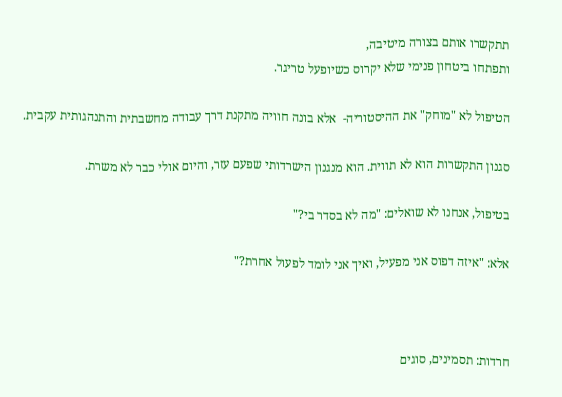תתקשרו אותם בצורה מיטיבה,
ותפתחו ביטחון פנימי שלא יקרוס כשיופעל טריגר.

הטיפול לא "מוחק" את ההיסטוריה-  אלא בונה חוויה מתקנת דרך עבודה מחשבתית והתנהגותית עקבית.

סגנון התקשרות הוא לא תווית. הוא מנגנון הישרדותי שפעם עזר, והיום אולי כבר לא משרת.

בטיפול, אנחנו לא שואלים: "מה לא בסדר בי?"

אלא: "איזה דפוס אני מפעיל, ואיך אני לומד לפעול אחרת?"



חרדות: תסמינים, סוגים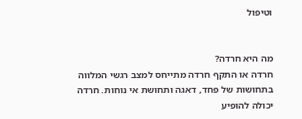וטיפול


מה היא חרדה?
חרדה או התקף חרדה מתייחס למצב רגשי המלווה בתחושות של פחד, דאגה ותחושת אי נוחות. חרדה יכולה להופיע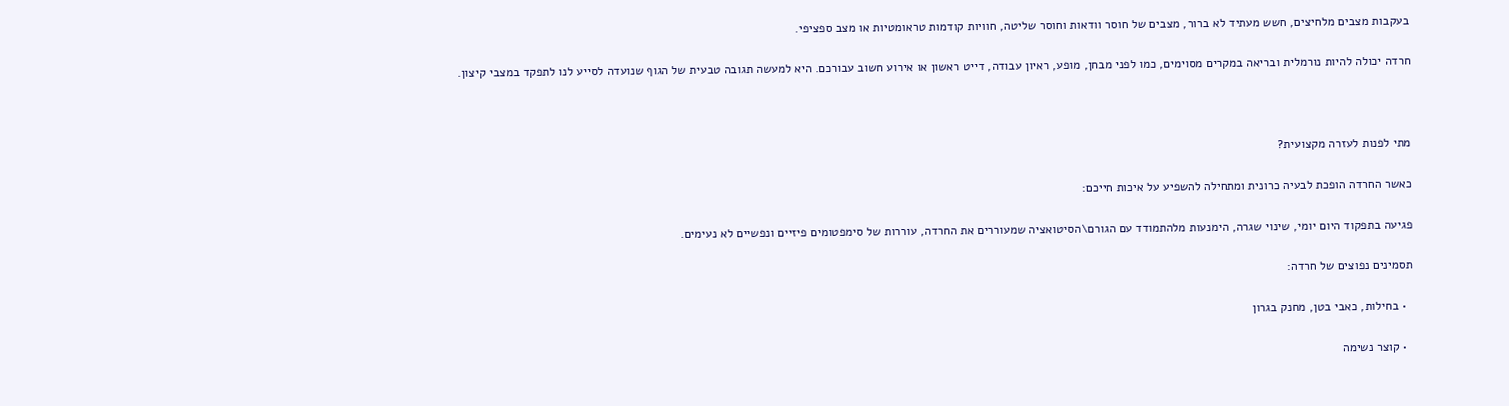בעקבות מצבים מלחיצים, חשש מעתיד לא ברור, מצבים של חוסר וודאות וחוסר שליטה, חוויות קודמות טראומטיות או מצב ספציפי.

חרדה יכולה להיות נורמלית ובריאה במקרים מסוימים, כמו לפני מבחן, מופע, ראיון עבודה, דייט ראשון או אירוע חשוב עבורכם. היא למעשה תגובה טבעית של הגוף שנועדה לסייע לנו לתפקד במצבי קיצון.



מתי לפנות לעזרה מקצועית?

כאשר החרדה הופכת לבעיה כרונית ומתחילה להשפיע על איכות חייכם:

פגיעה בתפקוד היום יומי, שינוי שגרה, הימנעות מלהתמודד עם הגורם\הסיטואציה שמעוררים את החרדה, עוררות של סימפטומים פיזיים ונפשיים לא נעימים.

תסמינים נפוצים של חרדה:

  • בחילות, כאבי בטן, מחנק בגרון

  • קוצר נשימה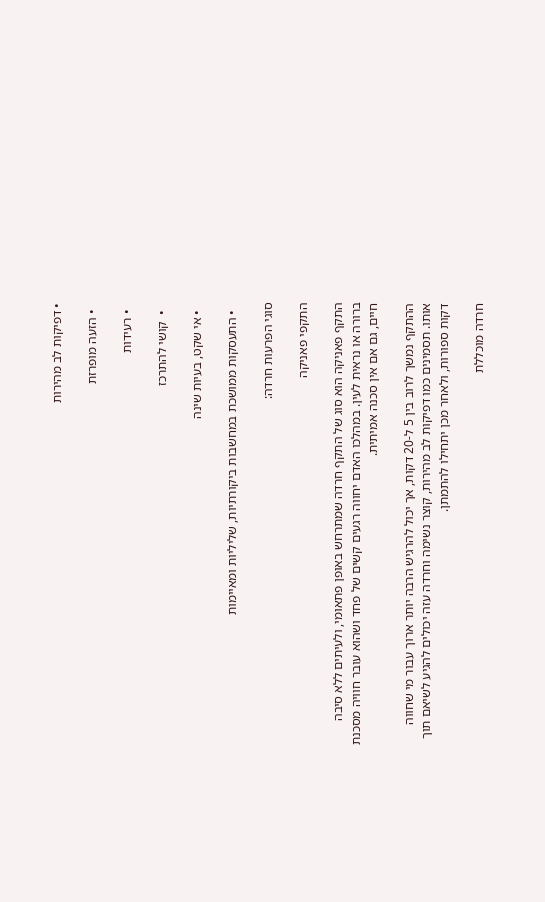• דפיקות לב מהירות

  • הזעה מופרזת

  • רעידות

  •  קושי להתרכז

  • אי שקט, בעיות שינה

  • התעסקות ממושכת במחשבות ביקורתיות, שליליות ומאיימות

סוגי הפרעות חרדה:

התקפי פאניקה

התקף פאניקה הוא סוג של התקף חרדה שמתרחש באופן פתאומי, ולעיתים ללא סיבה ברורה או נראית לעין. במהלכו האדם יחווה רגעים קשים של פחד ושהוא עובר חוויה מסכנת חיים, גם אם אין סכנה אמיתית.

ההתקף נמשך לרוב בין 5 ל-20 דקות, אך יכול להרגיש הרבה יותר ארוך עבור מי שחווה אותו. תסמינים כמו דפיקות לב מהירות, קוצר נשימה וחרדה עזה יכולים להגיע לשיאם תוך דקות ספורות, ולאחר מכן יתחילו להתמתן.

חרדה מוכללת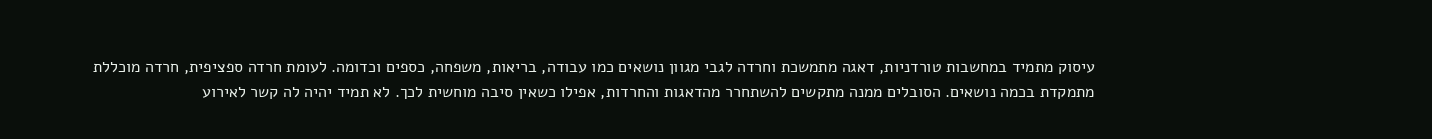עיסוק מתמיד במחשבות טורדניות, דאגה מתמשכת וחרדה לגבי מגוון נושאים כמו עבודה, בריאות, משפחה, כספים וכדומה. לעומת חרדה ספציפית, חרדה מוכללת מתמקדת בכמה נושאים. הסובלים ממנה מתקשים להשתחרר מהדאגות והחרדות, אפילו כשאין סיבה מוחשית לכך. לא תמיד יהיה לה קשר לאירוע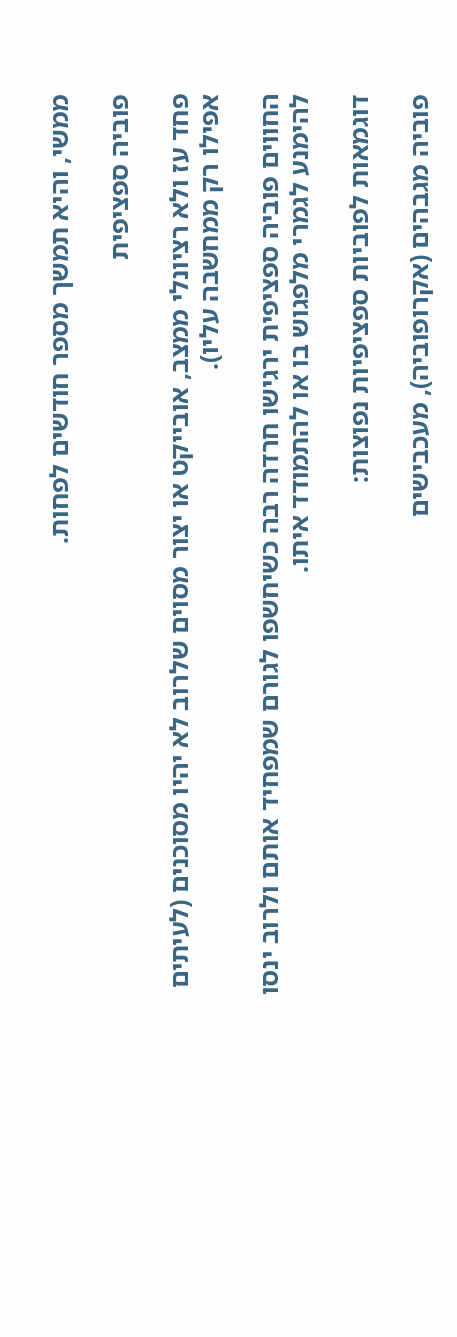ממשי, והיא תמשך מספר חודשים לפחות.

פוביה ספציפית

פחד עז ולא רציונלי ממצב, אובייקט או יצור מסוים שלרוב לא יהיו מסוכנים (לעיתים אפילו רק ממחשבה עליו).

החווים פוביה ספציפית ירגישו חרדה רבה כשיחשפו לגורם שמפחיד אותם ולרוב ינסו להימנע לגמרי מלפגוש בו או להתמודד איתו.

דוגמאות לפוביות ספציפיות נפוצות:

פוביה מגבהים (אקרופוביה), מעכבישים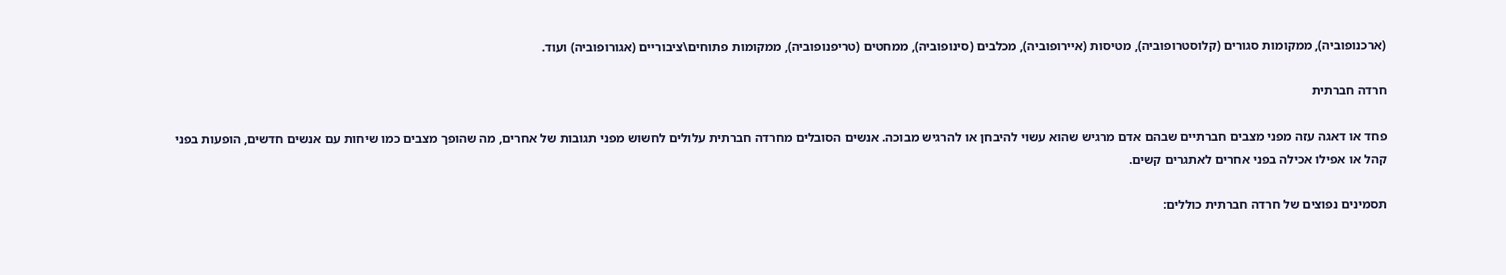(ארכנופוביה), ממקומות סגורים (קלוסטרופוביה), מטיסות (איירופוביה), מכלבים (סינופוביה), ממחטים (טריפנופוביה), ממקומות פתוחים\ציבוריים (אגורופוביה) ועוד.

חרדה חברתית

פחד או דאגה עזה מפני מצבים חברתיים שבהם אדם מרגיש שהוא עשוי להיבחן או להרגיש מבוכה. אנשים הסובלים מחרדה חברתית עלולים לחשוש מפני תגובות של אחרים, מה שהופך מצבים כמו שיחות עם אנשים חדשים, הופעות בפני קהל או אפילו אכילה בפני אחרים לאתגרים קשים.

תסמינים נפוצים של חרדה חברתית כוללים: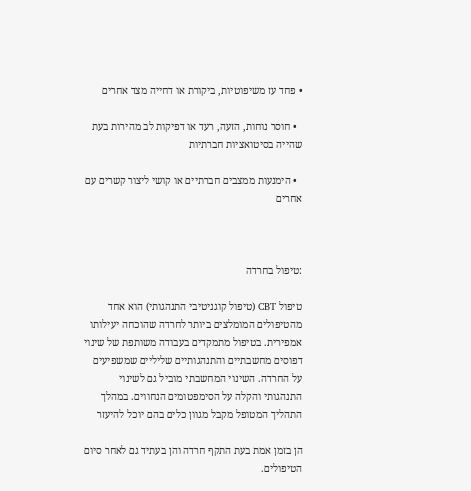• פחד עז משיפוטיות, ביקורת או דחייה מצד אחרים

  • חוסר נוחות, הזעה, רעד או דפיקות לב מהירות בעת שהייה בסיטואציות חברתיות

  • הימנעות ממצבים חברתיים או קושי ליצור קשרים עם אחרים



:טיפול בחרדה

טיפול CBT (טיפול קוגניטיבי התנהגותי) הוא אחד מהטיפולים המומלצים ביותר לחרדה שהוכחה יעילותו אמפירית. בטיפול מתמקדים בעבודה משותפת של שינוי דפוסים מחשבתיים והתנהגותיים שליליים שמשפיעים על החרדה. השינוי המחשבתי מוביל גם לשינוי התנהגותי והקלה על הסימפטומים הנחווים. במהלך התהליך המטופל מקבל מגוון כלים בהם יוכל להיעזר

הן בזמן אמת בעת התקף חרדה והן בעתיד גם לאחר סיום הטיפולים.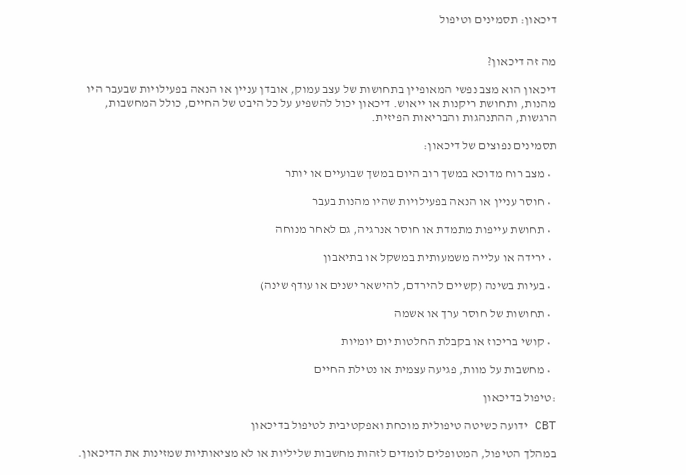דיכאון: תסמינים וטיפול


מה זה דיכאון?

דיכאון הוא מצב נפשי המאופיין בתחושות של עצב עמוק, אובדן עניין או הנאה בפעילויות שבעבר היו מהנות, ותחושת ריקנות או ייאוש. דיכאון יכול להשפיע על כל היבט של החיים, כולל המחשבות, הרגשות, ההתנהגות והבריאות הפיזית.

תסמינים נפוצים של דיכאון:

  • מצב רוח מדוכא במשך רוב היום במשך שבועיים או יותר

  • חוסר עניין או הנאה בפעילויות שהיו מהנות בעבר

  • תחושת עייפות מתמדת או חוסר אנרגיה, גם לאחר מנוחה

  • ירידה או עלייה משמעותית במשקל או בתיאבון

  • בעיות בשינה (קשיים להירדם, להישאר ישנים או עודף שינה)

  • תחושות של חוסר ערך או אשמה

  • קושי בריכוז או בקבלת החלטות יום יומיות

  • מחשבות על מוות, פגיעה עצמית או נטילת החיים

:טיפול בדיכאון

CBT ידועה כשיטה טיפולית מוכחת ואפקטיבית לטיפול בדיכאון

במהלך הטיפול, המטופלים לומדים לזהות מחשבות שליליות או לא מציאותיות שמזינות את הדיכאון.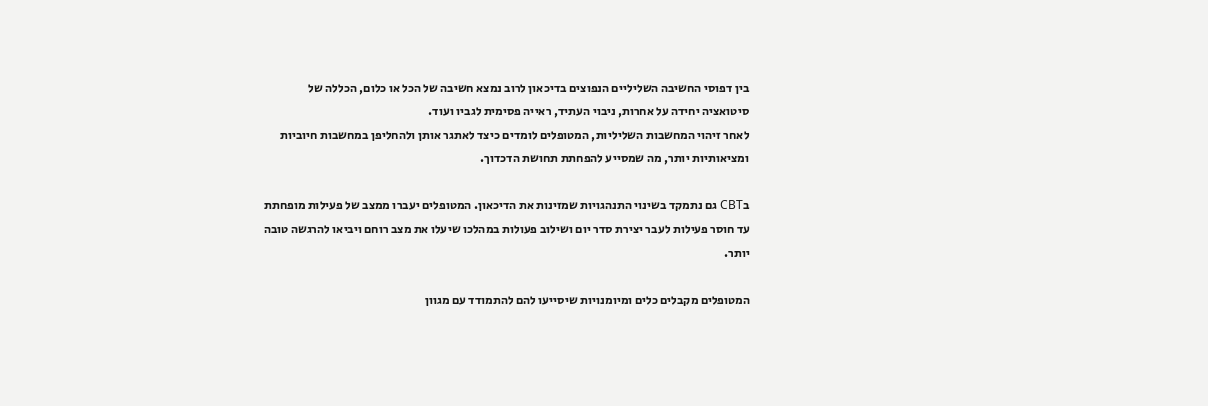בין דפוסי החשיבה השליליים הנפוצים בדיכאון לרוב נמצא חשיבה של הכל או כלום, הכללה של סיטואציה יחידה על אחרות, ניבוי העתיד, ראייה פסימית לגביו ועוד.
לאחר זיהוי המחשבות השליליות, המטופלים לומדים כיצד לאתגר אותן ולהחליפן במחשבות חיוביות ומציאותיות יותר, מה שמסייע להפחתת תחושת הדכדוך.

בCBT גם נתמקד בשינוי התנהגויות שמזינות את הדיכאון. המטופלים יעברו ממצב של פעילות מופחתת עד חוסר פעילות לעבר יצירת סדר יום ושילוב פעולות במהלכו שיעלו את מצב רוחם ויביאו להרגשה טובה יותר.

המטופלים מקבלים כלים ומיומנויות שיסייעו להם להתמודד עם מגוון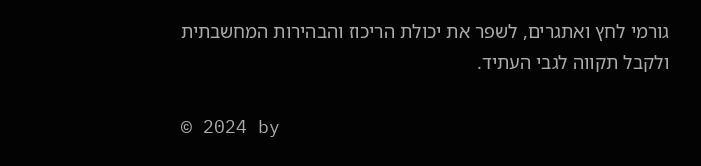גורמי לחץ ואתגרים, לשפר את יכולת הריכוז והבהירות המחשבתית ולקבל תקווה לגבי העתיד.

© 2024 by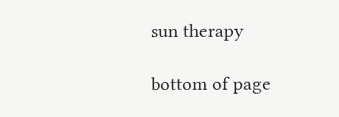sun therapy

bottom of page